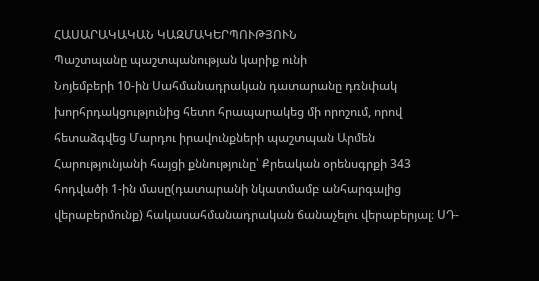ՀԱՍԱՐԱԿԱԿԱՆ ԿԱԶՄԱԿԵՐՊՈՒԹՅՈՒՆ
Պաշտպանը պաշտպանության կարիք ունի
Նոյեմբերի 10-ին Սահմանադրական դատարանը դռնփակ խորհրդակցությունից հետո հրապարակեց մի որոշում, որով հետաձգվեց Մարդու իրավունքների պաշտպան Արմեն Հարությունյանի հայցի քննությունը՝ Քրեական օրենսգրքի 343 հոդվածի 1-ին մասը(դատարանի նկատմամբ անհարգալից վերաբերմունք) հակասահմանադրական ճանաչելու վերաբերյալ։ ՍԴ-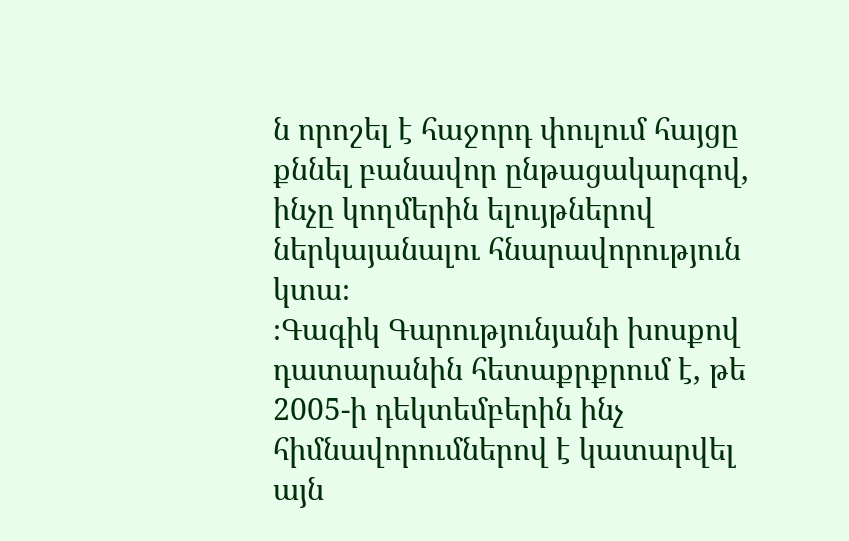ն որոշել է հաջորդ փուլում հայցը քննել բանավոր ընթացակարգով, ինչը կողմերին ելույթներով ներկայանալու հնարավորություն կտա։
։Գագիկ Գարությունյանի խոսքով դատարանին հետաքրքրում է, թե 2005-ի դեկտեմբերին ինչ հիմնավորումներով է կատարվել այն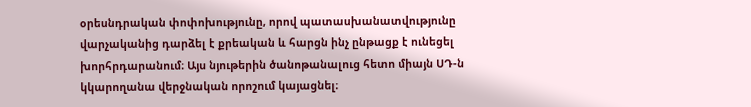օրեսնդրական փոփոխությունը, որով պատասխանատվությունը վարչականից դարձել է քրեական և հարցն ինչ ընթացք է ունեցել խորհրդարանում։ Այս նյութերին ծանոթանալուց հետո միայն ՍԴ-ն կկարողանա վերջնական որոշում կայացնել։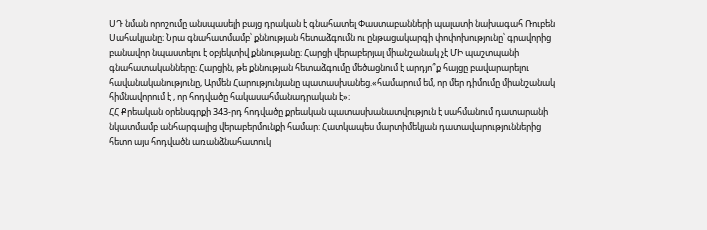ՍԴ նման որոշումը անսպասելի բայց դրական է գնահատել Փաստաբանների պալատի նախագահ Ռուբեն Սահակյանը։ Նրա գնահատմամբ՝ քննության հետաձգումն ու ընթացակարգի փոփոխությունը՝ գրավորից բանավոր նպաստելու է օբյեկտիվ քննությանը։ Հարցի վերաբերյալ միանշանակ չէ ՄԻ պաշտպանի գնահատականները։ Հարցին, թե քննության հետաձգումը մեծացնում է արդյո՞ք հայցը բավարարելու հավանականությունը, Արմեն Հարությունյանը պատասխանեց.«համարում եմ, որ մեր դիմումը միանշանակ հիմնավորում է , որ հոդվածը հակասահմանադրական է»։
ՀՀ Քրեական օրենսգրքի 343-րդ հոդվածը քրեական պատասխանատվություն է սահմանում դատարանի նկատմամբ անհարգալից վերաբերմունքի համար: Հատկապես մարտիմեկյան դատավարություններից հետո այս հոդվածն առանձնահատուկ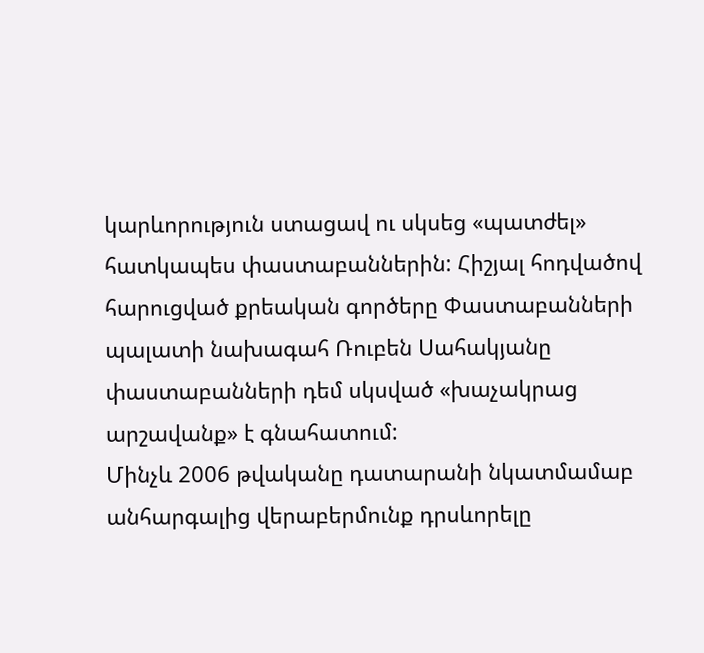կարևորություն ստացավ ու սկսեց «պատժել» հատկապես փաստաբաններին: Հիշյալ հոդվածով հարուցված քրեական գործերը Փաստաբանների պալատի նախագահ Ռուբեն Սահակյանը փաստաբանների դեմ սկսված «խաչակրաց արշավանք» է գնահատում:
Մինչև 2006 թվականը դատարանի նկատմամաբ անհարգալից վերաբերմունք դրսևորելը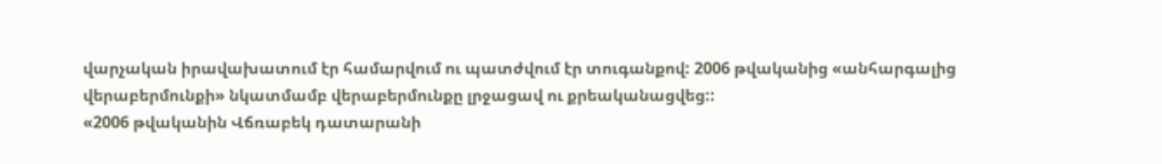վարչական իրավախատում էր համարվում ու պատժվում էր տուգանքով: 2006 թվականից «անհարգալից վերաբերմունքի» նկատմամբ վերաբերմունքը լրջացավ ու քրեականացվեց::
«2006 թվականին Վճռաբեկ դատարանի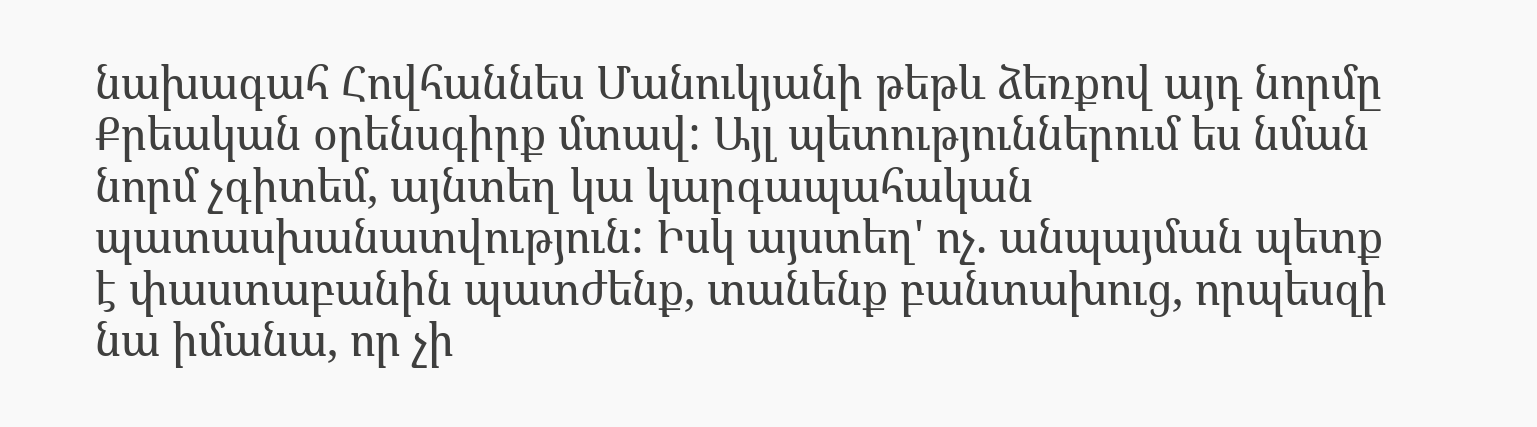նախագահ Հովհաննես Մանուկյանի թեթև ձեռքով այդ նորմը Քրեական օրենսգիրք մտավ: Այլ պետություններում ես նման նորմ չգիտեմ, այնտեղ կա կարգապահական պատասխանատվություն: Իսկ այստեղ' ոչ. անպայման պետք է փաստաբանին պատժենք, տանենք բանտախուց, որպեսզի նա իմանա, որ չի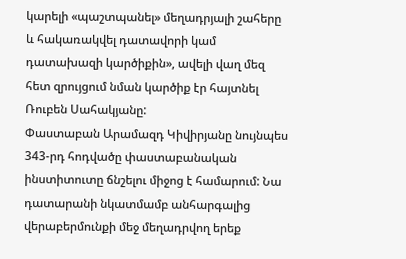կարելի «պաշտպանել» մեղադրյալի շահերը և հակառակվել դատավորի կամ դատախազի կարծիքին», ավելի վաղ մեզ հետ զրույցում նման կարծիք էր հայտնել Ռուբեն Սահակյանը:
Փաստաբան Արամազդ Կիվիրյանը նույնպես 343-րդ հոդվածը փաստաբանական ինստիտուտը ճնշելու միջոց է համարում: Նա դատարանի նկատմամբ անհարգալից վերաբերմունքի մեջ մեղադրվող երեք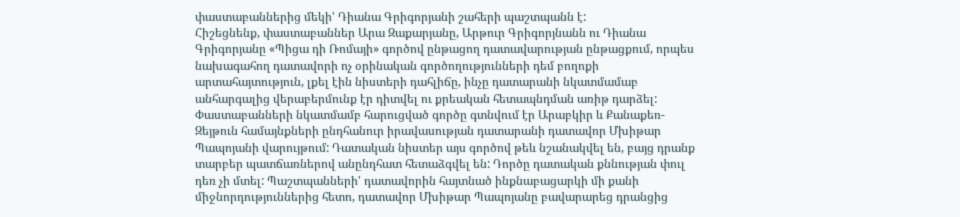փաստաբաններից մեկի' Դիանա Գրիգորյանի շահերի պաշտպանն է:
Հիշեցնենք, փաստաբաններ Արա Զաքարյանը, Արթուր Գրիգորյնանն ու Դիանա Գրիգորյանը «Պիցա դի Ռոմայի» գործով ընթացող դատավարության ընթացքում, որպես նախագահող դատավորի ոչ օրինական գործողությունների դեմ բողոքի արտահայտություն, լքել էին նիստերի դահլիճը, ինչը դատարանի նկատմամաբ անհարգալից վերաբերմունք էր դիտվել ու քրեական հետապնդման առիթ դարձել:
Փաստաբանների նկատմամբ հարուցված գործը գտնվում էր Արաբկիր և Քանաքեռ-Զեյթուն համայնքների ընդհանուր իրավասության դատարանի դատավոր Մխիթար Պապոյանի վարույթում: Դատական նիստեր այս գործով թեև նշանակվել են, բայց դրանք տարբեր պատճառներով անընդհատ հետաձգվել են: Դործը դատական քննության փուլ դեռ չի մտել: Պաշտպանների' դատավորին հայտնած ինքնաբացարկի մի քանի միջնորդություններից հետո, դատավոր Մխիթար Պապոյանը բավարարեց դրանցից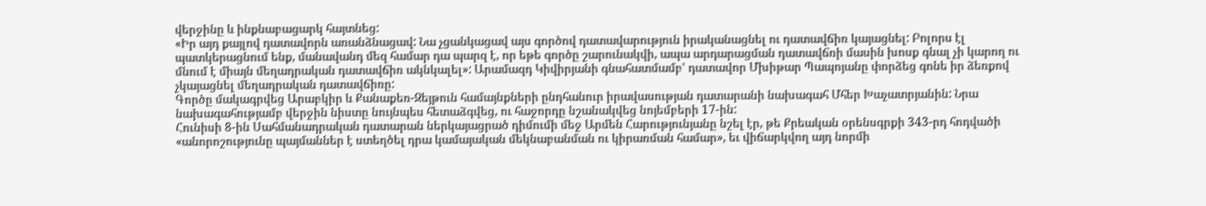վերջինը և ինքնաբացարկ հայտնեց:
«Իր այդ քայլով դատավորն առանձնացավ: Նա չցանկացավ այս գործով դատավարություն իրականացնել ու դատավճիռ կայացնել: Բոլորս էլ պատկերացնում ենք, մանավանդ մեզ համար դա պարզ է, որ եթե գործը շարունակվի, ապա արդարացման դատավճռի մասին խոսք գնալ չի կարող ու մնում է միայն մեղադրական դատավճիռ ակնկալել»: Արամազդ Կիվիրյանի գնահատմամբ' դատավոր Մխիթար Պապոյանը փորձեց գոնե իր ձեռքով չկայացնել մեղադրական դատավճիռը:
Գործը մակագրվեց Արաբկիր և Քանաքեռ-Զեյթուն համայնքների ընդհանուր իրավասության դատարանի նախագահ Մհեր Խաչատրյանին: Նրա նախագահությամբ վերջին նիստը նույնպես հետաձգվեց, ու հաջորդը նշանակվեց նոյեմբերի 17-ին:
Հունիսի 8-ին Սահմանադրական դատարան ներկայացրած դիմումի մեջ Արմեն Հարությունյանը նշել էր, թե Քրեական օրենսգրքի 343-րդ հոդվածի «անորոշությունը պայմաններ է ստեղծել դրա կամայական մեկնաբանման ու կիրառման համար», եւ վիճարկվող այդ նորմի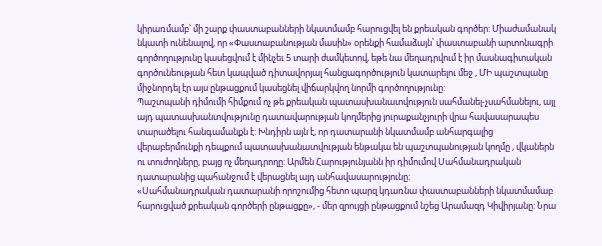կիրառմամբ՝ մի շարք փաստաբանների նկատմամբ հարուցվել են քրեական գործեր: Միաժամանակ նկատի ունենալով, որ «Փաստաբանության մասին» օրենքի համաձայն՝ փաստաբանի արտոնագրի գործողությունը կասեցվում է մինչեւ 5 տարի ժամկետով, եթե նա մեղադրվում է իր մասնագիտական գործունեության հետ կապված դիտավորյալ հանցագործություն կատարելու մեջ , ՄԻ պաշտպանը միջնորդել էր այս ընթացքում կասեցնել վիճարկվող նորմի գործողությունը:
Պաշտպանի դիմումի հիմքում ոչ թե քրեական պատասխանատվություն սահմանել-չսահմանելու, այլ այդ պատասխանտվությունը դատավարության կողմերից յուրաքանչյուրի վրա հավասարապես տարածելու հանգամանքն է: Խնդիրն այն է, որ դատարանի նկատմամբ անհարգալից վերաբերմունքի դեպքում պատասխանատվության ենթակա են պաշտպանության կողմը , վկաներն ու տուժողները, բայց ոչ մեղադրողը: Արմեն Հարությունյանն իր դիմումով Սահմանադրական դատարանից պահանջում է վերացնել այդ անհավասարությունը:
«Սահմանադրական դատարանի որոշումից հետո պարզ կդառնա փաստաբանների նկատմամաբ հարուցված քրեական գործերի ընթացքը», - մեր զրույցի ընթացքում նշեց Արամազդ Կիվիրյանը: Նրա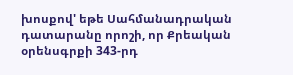խոսքով' եթե Սահմանադրական դատարանը որոշի, որ Քրեական օրենսգրքի 343-րդ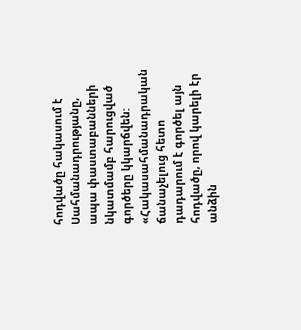հոդվածը հակասում է Սահմանադրությանը, ապա փաստաբանների նկատմամբ հարուցված գործերը կկարճվեն: «Հակասահմանադրական ճանաչելուց հետո դադարում է գործել այն հոդվածը, որով կարելի էր անձին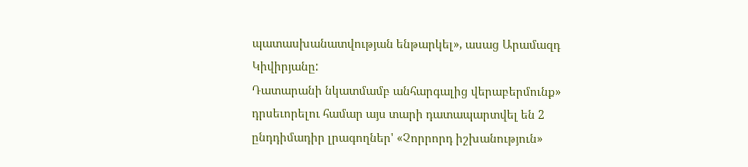պատասխանատվության ենթարկել», ասաց Արամազդ Կիվիրյանը:
Դատարանի նկատմամբ անհարգալից վերաբերմունք» դրսեւորելու համար այս տարի դատապարտվել են 2 ընդդիմադիր լրագողներ' «Չորրորդ իշխանություն»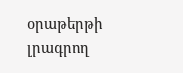օրաթերթի լրագրող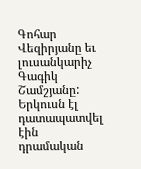Գոհար Վեզիրյանը եւ լուսանկարիչ Գագիկ Շամշյանը: Երկուսն էլ դատապատվել էին դրամական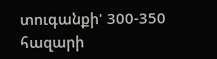տուգանքի' 300-350 հազարի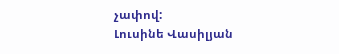չափով:
Լուսինե Վասիլյան